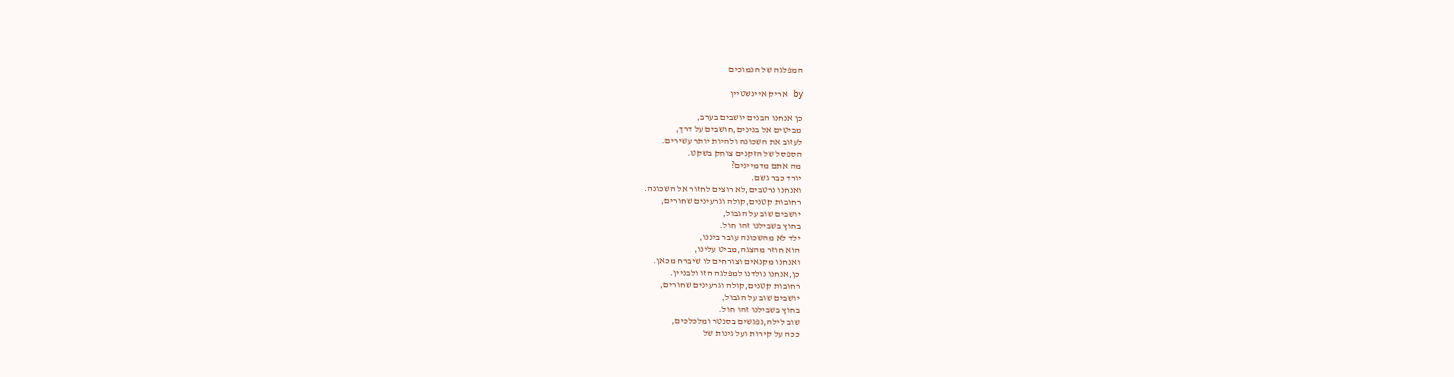המפלגה של הנמוכים

by אריק איינשטיין

כן אנחנו הבנים יושבים בערב,
מביטים אל בנינים,חושבים על דרך,
לעזוב את השכונה ולהיות יותר עשירים.
הספסל של הזקנים צוחק בשקט.
מה אתם מדמיינים?
יורד כבר גשם.
ואנחנו נרטבים,לא רוצים לחזור אל השכונה.
רחובות קטנים,קולה וגרעינים שחורים,
יושבים שוב על הגבול,
בחוץ בשבילנו זהו חול.
ילד לא מהשכונה עובר ביננו,
הוא חוזר מהצגה,מביט עלינו,
ואנחנו מקנאים וצורחים לו שיברח מכאן.
כן,אנחנו נולדנו למפלגה הזו ולבניין.
רחובות קטנים,קולה וגרעינים שחורים,
יושבים שוב על הגבול,
בחוץ בשבילנו זהו חול.
שוב לילה,נפגשים בסנטר ומלכלכים,
ככה על קירות ועל גינות של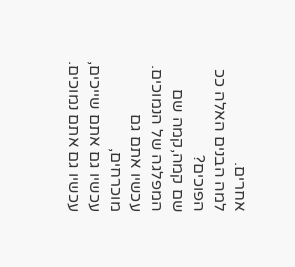אחרים.
למה הבנים האלה ככ הפוכים?
שם קמה,קמה שם המפלגה של הנמוכים.
עכשיו אתם גם מוכרחים,
עכשיו גם אתם שייכים,
עכשיו גם אתם נמוכים.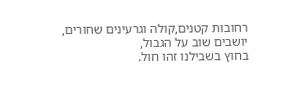רחובות קטנים,קולה וגרעינים שחורים,
יושבים שוב על הגבול,
בחוץ בשבילנו זהו חול.